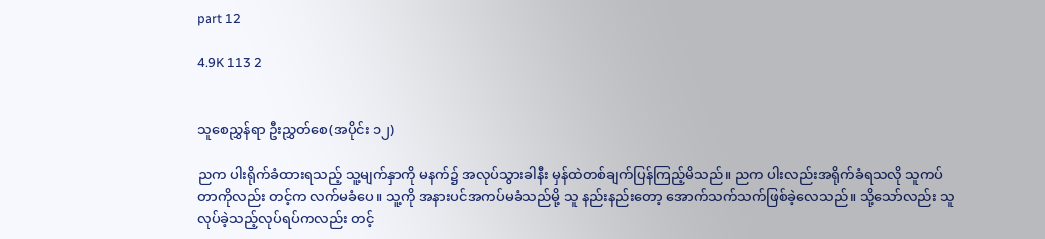part 12

4.9K 113 2


သူစေညွှန်ရာ ဦးညွှတ်စေ(အပိုင်း ၁၂)

ညက ပါးရိုက်ခံထားရသည့် သူ့မျက်နှာကို မနက်၌ အလုပ်သွားခါနီး မှန်ထဲတစ်ချက်ပြန်ကြည့်မိသည်။ ညက ပါးလည်းအရိုက်ခံရသလို သူကပ်တာကိုလည်း တင့်က လက်မခံပေ။ သူ့ကို အနားပင်အကပ်မခံသည်မို့ သူ နည်းနည်းတော့ အောက်သက်သက်ဖြစ်ခဲ့လေသည်။ သို့သော်လည်း သူ လုပ်ခဲ့သည့်လုပ်ရပ်ကလည်း တင့်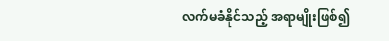လက်မခံနိုင်သည့် အရာမျိုးဖြစ်၍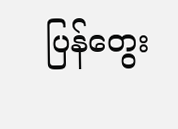ပြန်တွေး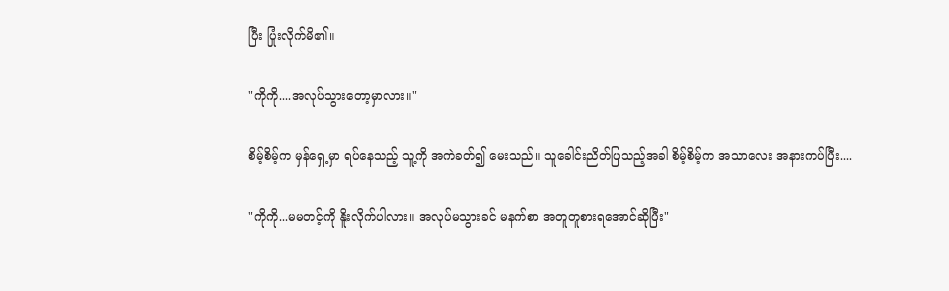ပြီး ပြုံးလိုက်မိ၏။

"ကိုကို....အလုပ်သွားတော့မှာလား။"

စိမ့်စိမ့်က မှန်ရှေ့မှာ ရပ်နေသည့် သူ့ကို အကဲခတ်၍ မေးသည်။ သူခေါင်းညိတ်ပြသည့်အခါ စိမ့်စိမ့်က အသာလေး အနားကပ်ပြီး....

"ကိုကို...မမတင့်ကို နိူးလိုက်ပါလား။ အလုပ်မသွားခင် မနက်စာ အတူတူစားရအောင်ဆိုပြီး"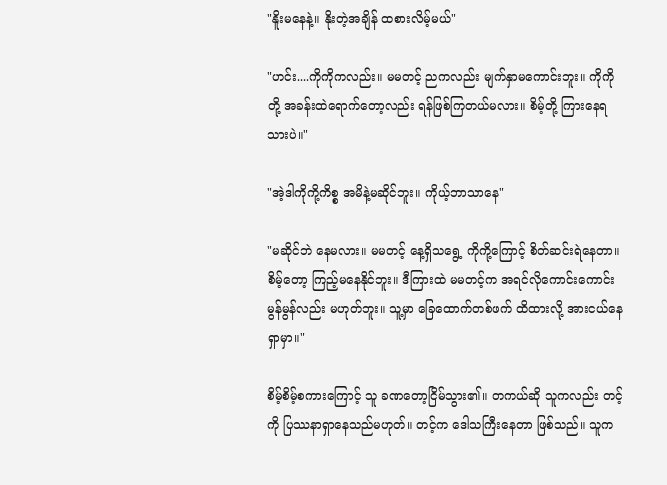"နိူးမနေနဲ့။ နိုးတဲ့အချိန် ထစားလိမ့်မယ်"

"ဟင်း....ကိုကိုကလည်း။ မမတင့် ညကလည်း မျက်နှာမကောင်းဘူး။ ကိုကိုတို့ အခန်းထဲရောက်တော့လည်း ရန်ဖြစ်ကြတယ်မလား။ စိမ့်တို့ ကြားနေရသားပဲ။"

"အဲ့ဒါကိုကို့ကိစ္စ အမိနဲ့မဆိုင်ဘူး။ ကိုယ့်ဘာသာနေ"

"မဆိုင်ဘဲ နေမလား။ မမတင့် နေ့ရှိသရွေ့ ကိုကို့ကြောင့် စိတ်ဆင်းရဲနေတာ။ စိမ့်တော့ ကြည့်မနေနိုင်ဘူး။ ဒီကြားထဲ မမတင့်က အရင်လိုကောင်းကောင်းမွန်မွန်လည်း မဟုတ်ဘူး။ သူ့မှာ ခြေထောက်တစ်ဖက် ထိထားလို့ အားငယ်နေရှာမှာ။"

စိမ့်စိမ့်စကားကြောင့် သူ ခဏတော့ငြိမ်သွား၏။ တကယ်ဆို သူကလည်း တင့်ကို ပြဿနာရှာနေသည်မဟုတ်။ တင့်က ဒေါသကြီးနေတာ ဖြစ်သည်။ သူက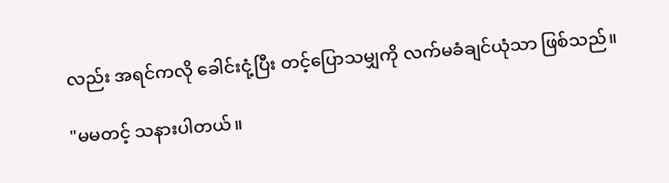လည်း အရင်ကလို ခေါင်းငုံ့ပြီး တင့်ပြောသမျှကို လက်မခံချင်ယုံသာ ဖြစ်သည်။

"မမတင့် သနားပါတယ်။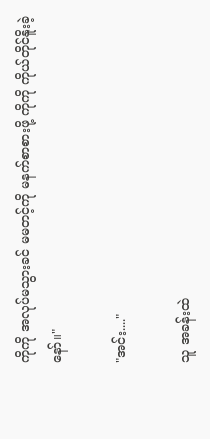ကိုကို အလုပ်မသွားခင် မမတင့်ကို မနက်စာစားဖို့ ကိုကို ကိုယ်တိုင်နိူးခဲ့နော်။"

"အင်း...."

သူ အခန်းထဲ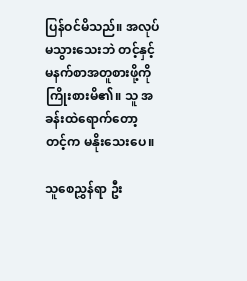ပြန်ဝင်မိသည်။ အလုပ်မသွားသေးဘဲ တင့်နှင့် မနက်စာအတူစားဖို့ကို ကြိုးစားမိ၏။ သူ အခန်းထဲရောက်တော့ တင့်က မနိုးသေးပေ။

သူစေညွှန်ရာ ဦး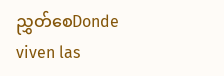ညွှတ်စေDonde viven las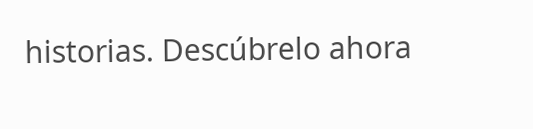historias. Descúbrelo ahora